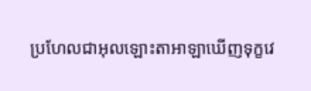ប្រហែលជាអុលឡោះតាអាឡាឃើញទុក្ខវេ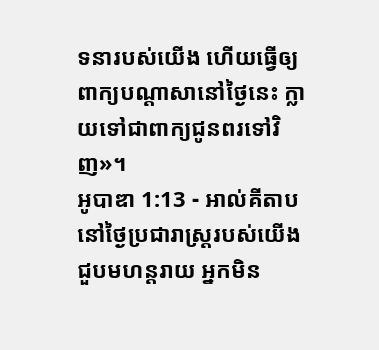ទនារបស់យើង ហើយធ្វើឲ្យពាក្យបណ្តាសានៅថ្ងៃនេះ ក្លាយទៅជាពាក្យជូនពរទៅវិញ»។
អូបាឌា 1:13 - អាល់គីតាប នៅថ្ងៃប្រជារាស្ត្ររបស់យើងជួបមហន្តរាយ អ្នកមិន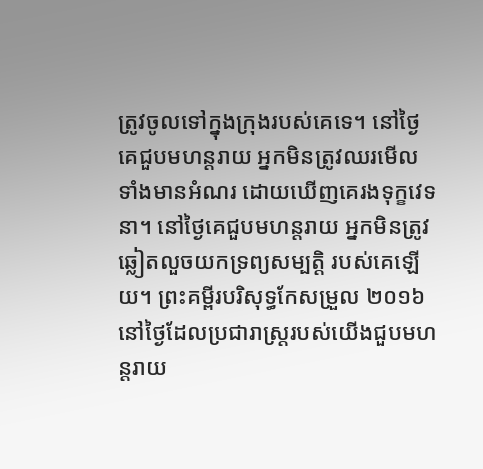ត្រូវចូលទៅក្នុងក្រុងរបស់គេទេ។ នៅថ្ងៃគេជួបមហន្តរាយ អ្នកមិនត្រូវឈរមើលទាំងមានអំណរ ដោយឃើញគេរងទុក្ខវេទនា។ នៅថ្ងៃគេជួបមហន្តរាយ អ្នកមិនត្រូវឆ្លៀតលួចយកទ្រព្យសម្បត្តិ របស់គេឡើយ។ ព្រះគម្ពីរបរិសុទ្ធកែសម្រួល ២០១៦ នៅថ្ងៃដែលប្រជារាស្ត្ររបស់យើងជួបមហន្តរាយ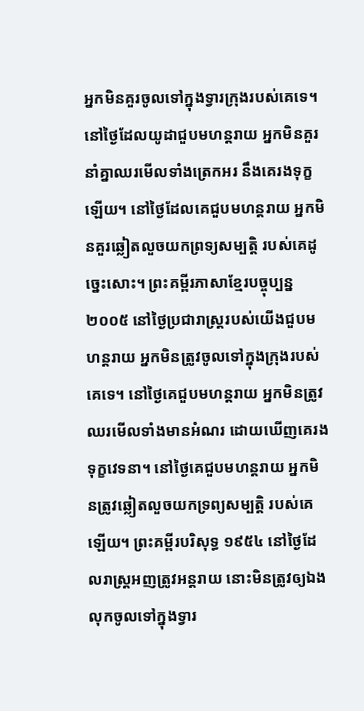អ្នកមិនគួរចូលទៅក្នុងទ្វារក្រុងរបស់គេទេ។ នៅថ្ងៃដែលយូដាជួបមហន្តរាយ អ្នកមិនគួរនាំគ្នាឈរមើលទាំងត្រេកអរ នឹងគេរងទុក្ខឡើយ។ នៅថ្ងៃដែលគេជួបមហន្តរាយ អ្នកមិនគួរឆ្លៀតលួចយកព្រទ្យសម្បត្តិ របស់គេដូច្នេះសោះ។ ព្រះគម្ពីរភាសាខ្មែរបច្ចុប្បន្ន ២០០៥ នៅថ្ងៃប្រជារាស្ត្ររបស់យើងជួបមហន្តរាយ អ្នកមិនត្រូវចូលទៅក្នុងក្រុងរបស់គេទេ។ នៅថ្ងៃគេជួបមហន្តរាយ អ្នកមិនត្រូវឈរមើលទាំងមានអំណរ ដោយឃើញគេរងទុក្ខវេទនា។ នៅថ្ងៃគេជួបមហន្តរាយ អ្នកមិនត្រូវឆ្លៀតលួចយកទ្រព្យសម្បត្តិ របស់គេឡើយ។ ព្រះគម្ពីរបរិសុទ្ធ ១៩៥៤ នៅថ្ងៃដែលរាស្ត្រអញត្រូវអន្តរាយ នោះមិនត្រូវឲ្យឯងលុកចូលទៅក្នុងទ្វារ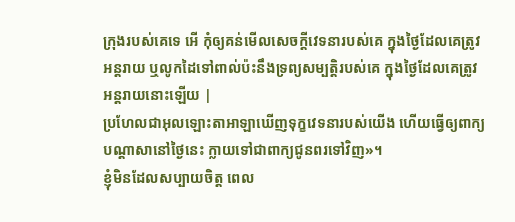ក្រុងរបស់គេទេ អើ កុំឲ្យគន់មើលសេចក្ដីវេទនារបស់គេ ក្នុងថ្ងៃដែលគេត្រូវអន្តរាយ ឬលូកដៃទៅពាល់ប៉ះនឹងទ្រព្យសម្បត្តិរបស់គេ ក្នុងថ្ងៃដែលគេត្រូវអន្តរាយនោះឡើយ |
ប្រហែលជាអុលឡោះតាអាឡាឃើញទុក្ខវេទនារបស់យើង ហើយធ្វើឲ្យពាក្យបណ្តាសានៅថ្ងៃនេះ ក្លាយទៅជាពាក្យជូនពរទៅវិញ»។
ខ្ញុំមិនដែលសប្បាយចិត្ត ពេល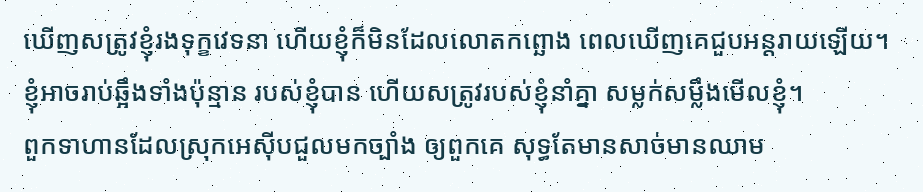ឃើញសត្រូវខ្ញុំរងទុក្ខវេទនា ហើយខ្ញុំក៏មិនដែលលោតកព្ឆោង ពេលឃើញគេជួបអន្តរាយឡើយ។
ខ្ញុំអាចរាប់ឆ្អឹងទាំងប៉ុន្មាន របស់ខ្ញុំបាន ហើយសត្រូវរបស់ខ្ញុំនាំគ្នា សម្លក់សម្លឹងមើលខ្ញុំ។
ពួកទាហានដែលស្រុកអេស៊ីបជួលមកច្បាំង ឲ្យពួកគេ សុទ្ធតែមានសាច់មានឈាម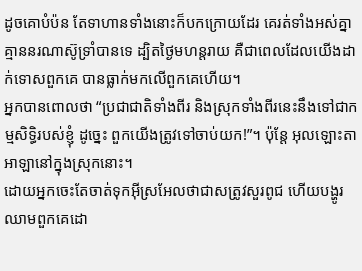ដូចគោបំប៉ន តែទាហានទាំងនោះក៏បកក្រោយដែរ គេរត់ទាំងអស់គ្នា គ្មាននរណាស៊ូទ្រាំបានទេ ដ្បិតថ្ងៃមហន្តរាយ គឺជាពេលដែលយើងដាក់ទោសពួកគេ បានធ្លាក់មកលើពួកគេហើយ។
អ្នកបានពោលថា “ប្រជាជាតិទាំងពីរ និងស្រុកទាំងពីរនេះនឹងទៅជាកម្មសិទ្ធិរបស់ខ្ញុំ ដូច្នេះ ពួកយើងត្រូវទៅចាប់យក!”។ ប៉ុន្តែ អុលឡោះតាអាឡានៅក្នុងស្រុកនោះ។
ដោយអ្នកចេះតែចាត់ទុកអ៊ីស្រអែលថាជាសត្រូវសួរពូជ ហើយបង្ហូរឈាមពួកគេដោ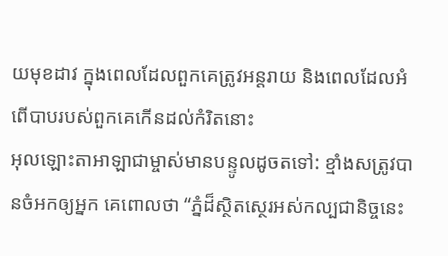យមុខដាវ ក្នុងពេលដែលពួកគេត្រូវអន្តរាយ និងពេលដែលអំពើបាបរបស់ពួកគេកើនដល់កំរិតនោះ
អុលឡោះតាអាឡាជាម្ចាស់មានបន្ទូលដូចតទៅ: ខ្មាំងសត្រូវបានចំអកឲ្យអ្នក គេពោលថា “ភ្នំដ៏ស្ថិតស្ថេរអស់កល្បជានិច្ចនេះ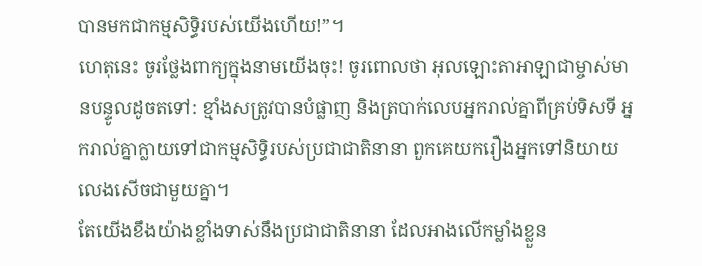បានមកជាកម្មសិទ្ធិរបស់យើងហើយ!”។
ហេតុនេះ ចូរថ្លែងពាក្យក្នុងនាមយើងចុះ! ចូរពោលថា អុលឡោះតាអាឡាជាម្ចាស់មានបន្ទូលដូចតទៅ: ខ្មាំងសត្រូវបានបំផ្លាញ និងត្របាក់លេបអ្នករាល់គ្នាពីគ្រប់ទិសទី អ្នករាល់គ្នាក្លាយទៅជាកម្មសិទ្ធិរបស់ប្រជាជាតិនានា ពួកគេយករឿងអ្នកទៅនិយាយលេងសើចជាមួយគ្នា។
តែយើងខឹងយ៉ាងខ្លាំងទាស់នឹងប្រជាជាតិនានា ដែលអាងលើកម្លាំងខ្លួន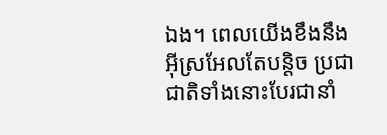ឯង។ ពេលយើងខឹងនឹងអ៊ីស្រអែលតែបន្តិច ប្រជាជាតិទាំងនោះបែរជានាំ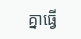គ្នាធ្វើ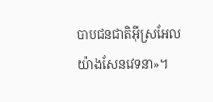បាបជនជាតិអ៊ីស្រអែលយ៉ាងសែនវេទនា»។